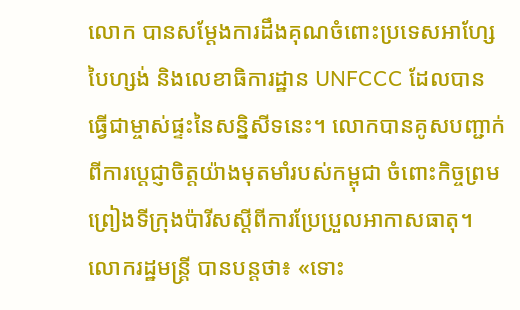លោក បានសម្តែងការដឹងគុណចំពោះប្រទេសអាហ្សែបៃហ្សង់ និងលេខាធិការដ្ឋាន UNFCCC ដែលបានធ្វើជាម្ចាស់ផ្ទះនៃសន្និសីទនេះ។ លោកបានគូសបញ្ជាក់ពីការប្តេជ្ញាចិត្តយ៉ាងមុតមាំរបស់កម្ពុជា ចំពោះកិច្ចព្រមព្រៀងទីក្រុងប៉ារីសស្តីពីការប្រែប្រួលអាកាសធាតុ។ លោករដ្ឋមន្រ្តី បានបន្តថា៖ «ទោះ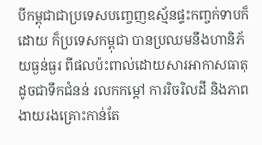បីកម្ពុជាជាប្រទេសបញ្ចេញឧស្ម័នផ្ទះកញ្ចក់ទាបក៏ដោយ ក៏ប្រទេសកម្ពុជា បានប្រឈមនឹងហានិភ័យធ្ងន់ធ្ងរ ពីផលប៉ះពាល់ដោយសារអាកាសធាតុ ដូចជាទឹកជំនន់ រលកកម្ដៅ ការរិចរិលដី និងភាពងាយរងគ្រោះកាន់តែ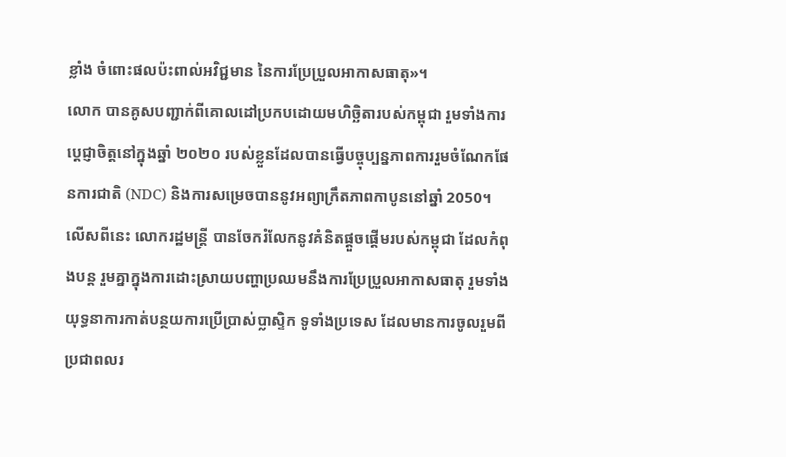ខ្លាំង ចំពោះផលប៉ះពាល់អវិជ្ជមាន នៃការប្រែប្រួលអាកាសធាតុ»។
លោក បានគូសបញ្ជាក់ពីគោលដៅប្រកបដោយមហិច្ឆិតារបស់កម្ពុជា រួមទាំងការប្តេជ្ញាចិត្តនៅក្នុងឆ្នាំ ២០២០ របស់ខ្លួនដែលបានធ្វើបច្ចុប្បន្នភាពការរួមចំណែកផែនការជាតិ (NDC) និងការសម្រេចបាននូវអព្យាក្រឹតភាពកាបូននៅឆ្នាំ 2050។
លើសពីនេះ លោករដ្ឋមន្រ្តី បានចែករំលែកនូវគំនិតផ្តួចផ្តើមរបស់កម្ពុជា ដែលកំពុងបន្ត រួមគ្នាក្នុងការដោះស្រាយបញ្ហាប្រឈមនឹងការប្រែប្រួលអាកាសធាតុ រួមទាំងយុទ្ធនាការកាត់បន្ថយការប្រើប្រាស់ប្លាស្ទិក ទូទាំងប្រទេស ដែលមានការចូលរួមពីប្រជាពលរ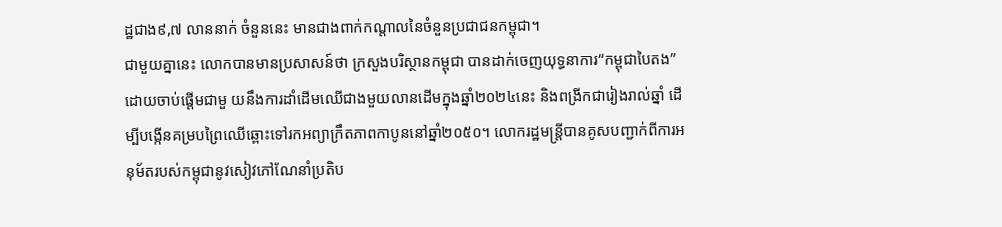ដ្ឋជាង៩,៧ លាននាក់ ចំនួននេះ មានជាងពាក់កណ្តាលនៃចំនួនប្រជាជនកម្ពុជា។
ជាមួយគ្នានេះ លោកបានមានប្រសាសន៍ថា ក្រសួងបរិស្ថានកម្ពុជា បានដាក់ចេញយុទ្ធនាការ“កម្ពុជាបៃតង” ដោយចាប់ផ្តើមជាមួ យនឹងការដាំដើមឈើជាងមួយលានដើមក្នុងឆ្នាំ២០២៤នេះ និងពង្រីកជារៀងរាល់ឆ្នាំ ដើម្បីបង្កើនគម្របព្រៃឈើឆ្ពោះទៅរកអព្យាក្រឹតភាពកាបូននៅឆ្នាំ២០៥០។ លោករដ្ឋមន្ត្រីបានគូសបញ្ជាក់ពីការអនុម័តរបស់កម្ពុជានូវសៀវភៅណែនាំប្រតិប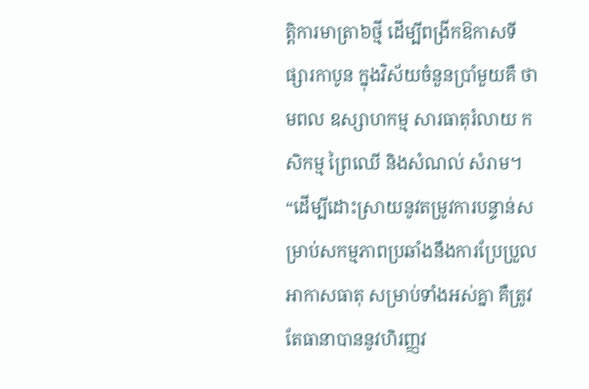ត្តិការមាត្រា៦ថ្មី ដើម្បីពង្រីកឱកាសទីផ្សារកាបូន ក្នុងវិស័យចំនួនប្រាំមួយគឺ ថាមពល ឧស្សាហកម្ម សារធាតុរំលាយ កសិកម្ម ព្រៃឈើ និងសំណល់ សំរាម។ “ដើម្បីដោះស្រាយនូវតម្រូវការបន្ទាន់សម្រាប់សកម្មភាពប្រឆាំងនឹងការប្រែប្រួលអាកាសធាតុ សម្រាប់ទាំងអស់គ្នា គឺត្រូវតែធានាបាននូវហិរញ្ញវ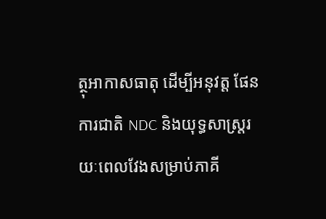ត្ថុអាកាសធាតុ ដើម្បីអនុវត្ត ផែនការជាតិ NDC និងយុទ្ធសាស្ត្ររយៈពេលវែងសម្រាប់ភាគី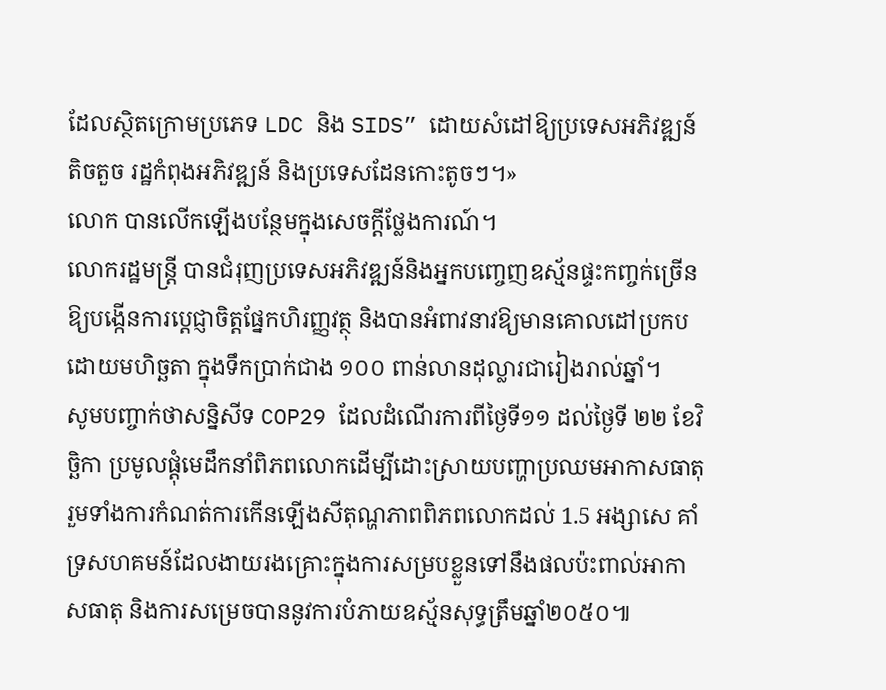ដែលស្ថិតក្រោមប្រភេទ LDC និង SIDS” ដោយសំដៅឱ្យប្រទេសអភិវឌ្ឍន៍តិចតួច រដ្ឋកំពុងអភិវឌ្ឍន៍ និងប្រទេសដែនកោះតូចៗ។»
លោក បានលើកឡើងបន្ថែមក្នុងសេចក្តីថ្លែងការណ៍។
លោករដ្ឋមន្រ្តី បានជំរុញប្រទេសអភិវឌ្ឍន៍និងអ្នកបញ្ចេញឧស្ម័នផ្ទះកញ្ចក់ច្រើន ឱ្យបង្កើនការប្តេជ្ញាចិត្តផ្នែកហិរញ្ញវត្ថុ និងបានអំពាវនាវឱ្យមានគោលដៅប្រកបដោយមហិច្ឆតា ក្នុងទឹកប្រាក់ជាង ១០០ ពាន់លានដុល្លារជារៀងរាល់ឆ្នាំ។
សូមបញ្ចាក់ថាសន្និសីទ COP29 ដែលដំណើរការពីថ្ងៃទី១១ ដល់ថ្ងៃទី ២២ ខែវិច្ឆិកា ប្រមូលផ្តុំមេដឹកនាំពិភពលោកដើម្បីដោះស្រាយបញ្ហាប្រឈមអាកាសធាតុ រួមទាំងការកំណត់ការកើនឡើងសីតុណ្ហភាពពិភពលោកដល់ 1.5 អង្សាសេ គាំទ្រសហគមន៍ដែលងាយរងគ្រោះក្នុងការសម្របខ្លួនទៅនឹងផលប៉ះពាល់អាកាសធាតុ និងការសម្រេចបាននូវការបំភាយឧស្ម័នសុទ្ធត្រឹមឆ្នាំ២០៥០៕